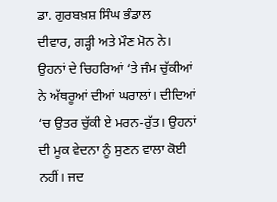ਡਾ. ਗੁਰਬਖ਼ਸ਼ ਸਿੰਘ ਭੰਡਾਲ
ਦੀਵਾਰ, ਗੜ੍ਹੀ ਅਤੇ ਮੌਣ ਮੋਨ ਨੇ। ਉਹਨਾਂ ਦੇ ਚਿਹਰਿਆਂ ‘ਤੇ ਜੰਮ ਚੁੱਕੀਆਂ ਨੇ ਅੱਥਰੂਆਂ ਦੀਆਂ ਘਰਾਲਾਂ। ਦੀਦਿਆਂ ‘ਚ ਉਤਰ ਚੁੱਕੀ ਏ ਮਰਨ-ਰੁੱਤ। ਉਹਨਾਂ ਦੀ ਮੂਕ ਵੇਦਨਾ ਨੂੰ ਸੁਣਨ ਵਾਲਾ ਕੋਈ ਨਹੀਂ। ਜਦ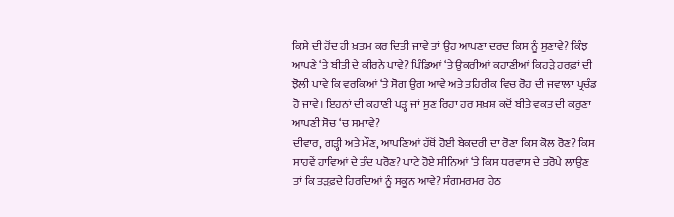ਕਿਸੇ ਦੀ ਹੋਂਦ ਹੀ ਖ਼ਤਮ ਕਰ ਦਿਤੀ ਜਾਵੇ ਤਾਂ ਉਹ ਆਪਣਾ ਦਰਦ ਕਿਸ ਨੂੰ ਸੁਣਾਵੇ? ਕਿੰਝ ਆਪਣੇ ‘ਤੇ ਬੀਤੀ ਦੇ ਕੀਰਨੇ ਪਾਵੇ? ਪਿੰਡਿਆਂ ‘ਤੇ ਉਕਰੀਆਂ ਕਹਾਣੀਆਂ ਕਿਹੜੇ ਹਰਫ਼ਾਂ ਦੀ ਝੋਲੀ ਪਾਵੇ ਕਿ ਵਰਕਿਆਂ ‘ਤੇ ਸੋਗ ਉਗ ਆਵੇ ਅਤੇ ਤਹਿਰੀਕ ਵਿਚ ਰੋਹ ਦੀ ਜਵਾਲਾ ਪ੍ਰਚੰਡ ਹੋ ਜਾਵੇ। ਇਹਨਾਂ ਦੀ ਕਹਾਣੀ ਪੜ੍ਹ ਜਾਂ ਸੁਣ ਰਿਹਾ ਹਰ ਸਖ਼ਸ਼ ਕਦੋਂ ਬੀਤੇ ਵਕਤ ਦੀ ਕਰੁਣਾ ਆਪਣੀ ਸੋਚ ‘ਚ ਸਮਾਵੇ?
ਦੀਵਾਰ, ਗੜ੍ਹੀ ਅਤੇ ਮੌਣ, ਆਪਣਿਆਂ ਹੱਥੋਂ ਹੋਈ ਬੇਕਦਰੀ ਦਾ ਰੋਣਾ ਕਿਸ ਕੋਲ ਰੋਣ? ਕਿਸ ਸਾਹਵੇਂ ਹਾਵਿਆਂ ਦੇ ਤੰਦ ਪਰੋਣ? ਪਾਟੇ ਹੋਏ ਸੀਨਿਆਂ ‘ਤੇ ਕਿਸ ਧਰਵਾਸ ਦੇ ਤਰੋਪੇ ਲਾਉਣ ਤਾਂ ਕਿ ਤੜਫ਼ਦੇ ਹਿਰਦਿਆਂ ਨੂੰ ਸਕੂਨ ਆਵੇ? ਸੰਗਮਰਮਰ ਹੇਠ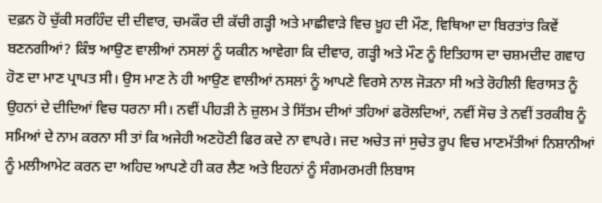ਦਫ਼ਨ ਹੋ ਚੁੱਕੀ ਸਰਹਿੰਦ ਦੀ ਦੀਵਾਰ, ਚਮਕੌਰ ਦੀ ਕੱਚੀ ਗੜ੍ਹੀ ਅਤੇ ਮਾਛੀਵਾੜੇ ਵਿਚ ਖ਼ੂਹ ਦੀ ਮੌਣ, ਵਿਥਿਆ ਦਾ ਬਿਰਤਾਂਤ ਕਿਵੇਂ ਬਣਨਗੀਆਂ? ਕਿੰਝ ਆਉਣ ਵਾਲੀਆਂ ਨਸਲਾਂ ਨੂੰ ਯਕੀਨ ਆਵੇਗਾ ਕਿ ਦੀਵਾਰ, ਗੜ੍ਹੀ ਅਤੇ ਮੌਣ ਨੂੰ ਇਤਿਹਾਸ ਦਾ ਚਸ਼ਮਦੀਦ ਗਵਾਹ ਹੋਣ ਦਾ ਮਾਣ ਪ੍ਰਾਪਤ ਸੀ। ਉਸ ਮਾਣ ਨੇ ਹੀ ਆਉਣ ਵਾਲੀਆਂ ਨਸਲਾਂ ਨੂੰ ਆਪਣੇ ਵਿਰਸੇ ਨਾਲ ਜੋੜਨਾ ਸੀ ਅਤੇ ਰੋਹੀਲੀ ਵਿਰਾਸਤ ਨੂੰ ਉਹਨਾਂ ਦੇ ਦੀਦਿਆਂ ਵਿਚ ਧਰਨਾ ਸੀ। ਨਵੀਂ ਪੀਹੜੀ ਨੇ ਜ਼ੁਲਮ ਤੇ ਸਿੱਤਮ ਦੀਆਂ ਤਹਿਆਂ ਫਰੋਲਦਿਆਂ, ਨਵੀਂ ਸੋਚ ਤੇ ਨਵੀਂ ਤਰਕੀਬ ਨੂੰ ਸਮਿਆਂ ਦੇ ਨਾਮ ਕਰਨਾ ਸੀ ਤਾਂ ਕਿ ਅਜੇਹੀ ਅਣਹੋਣੀ ਫਿਰ ਕਦੇ ਨਾ ਵਾਪਰੇ। ਜਦ ਅਚੇਤ ਜਾਂ ਸੁਚੇਤ ਰੂਪ ਵਿਚ ਮਾਣਮੱਤੀਆਂ ਨਿਸ਼ਾਨੀਆਂ ਨੂੰ ਮਲੀਆਮੇਟ ਕਰਨ ਦਾ ਅਹਿਦ ਆਪਣੇ ਹੀ ਕਰ ਲੈਣ ਅਤੇ ਇਹਨਾਂ ਨੂੰ ਸੰਗਮਰਮਰੀ ਲਿਬਾਸ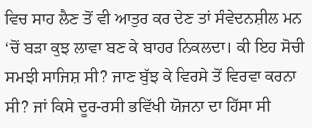ਵਿਚ ਸਾਹ ਲੈਣ ਤੋਂ ਵੀ ਆਤੁਰ ਕਰ ਦੇਣ ਤਾਂ ਸੰਵੇਦਨਸ਼ੀਲ ਮਨ ‘ਚੋਂ ਬੜਾ ਕੁਝ ਲਾਵਾ ਬਣ ਕੇ ਬਾਹਰ ਨਿਕਲਦਾ। ਕੀ ਇਹ ਸੋਚੀ ਸਮਝੀ ਸਾਜਿਸ਼ ਸੀ? ਜਾਣ ਬੁੱਝ ਕੇ ਵਿਰਸੇ ਤੋਂ ਵਿਰਵਾ ਕਰਨਾ ਸੀ? ਜਾਂ ਕਿਸੇ ਦੂਰ-ਰਸੀ ਭਵਿੱਖੀ ਯੋਜਨਾ ਦਾ ਹਿੱਸਾ ਸੀ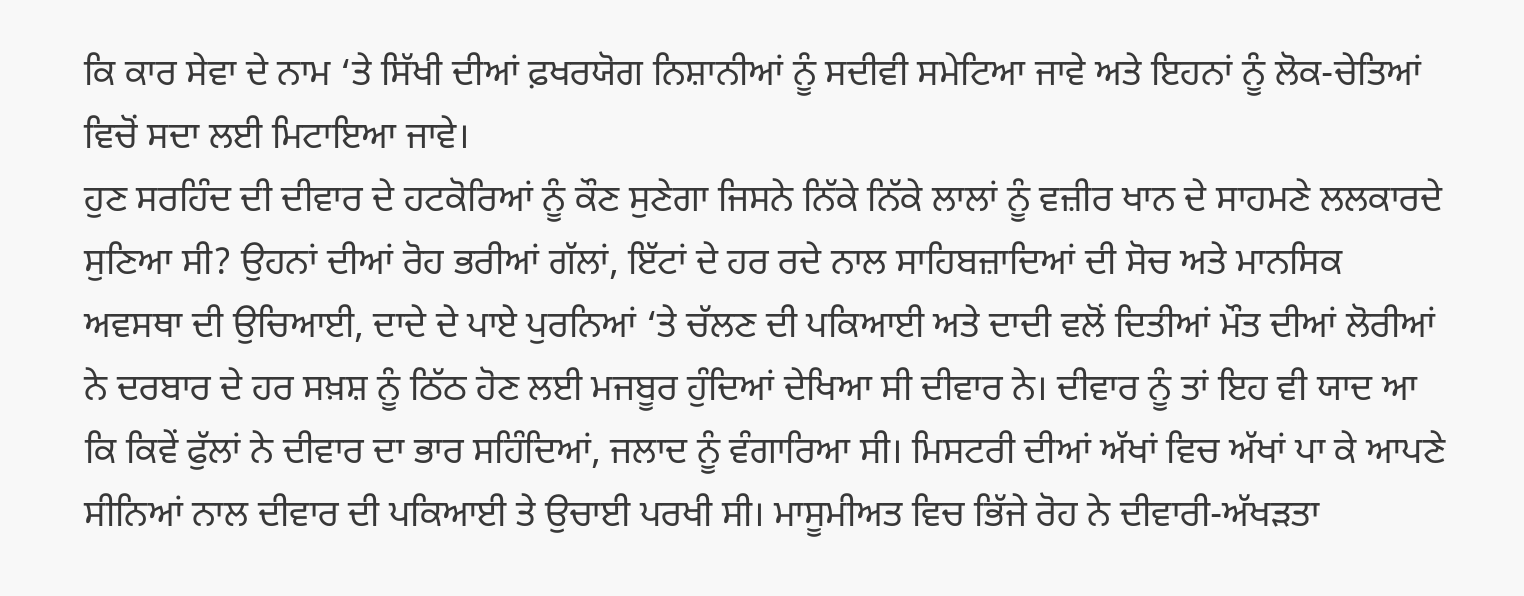ਕਿ ਕਾਰ ਸੇਵਾ ਦੇ ਨਾਮ ‘ਤੇ ਸਿੱਖੀ ਦੀਆਂ ਫ਼ਖਰਯੋਗ ਨਿਸ਼ਾਨੀਆਂ ਨੂੰ ਸਦੀਵੀ ਸਮੇਟਿਆ ਜਾਵੇ ਅਤੇ ਇਹਨਾਂ ਨੂੰ ਲੋਕ-ਚੇਤਿਆਂ ਵਿਚੋਂ ਸਦਾ ਲਈ ਮਿਟਾਇਆ ਜਾਵੇ।
ਹੁਣ ਸਰਹਿੰਦ ਦੀ ਦੀਵਾਰ ਦੇ ਹਟਕੋਰਿਆਂ ਨੂੰ ਕੌਣ ਸੁਣੇਗਾ ਜਿਸਨੇ ਨਿੱਕੇ ਨਿੱਕੇ ਲਾਲਾਂ ਨੂੰ ਵਜ਼ੀਰ ਖਾਨ ਦੇ ਸਾਹਮਣੇ ਲਲਕਾਰਦੇ ਸੁਣਿਆ ਸੀ? ਉਹਨਾਂ ਦੀਆਂ ਰੋਹ ਭਰੀਆਂ ਗੱਲਾਂ, ਇੱਟਾਂ ਦੇ ਹਰ ਰਦੇ ਨਾਲ ਸਾਹਿਬਜ਼ਾਦਿਆਂ ਦੀ ਸੋਚ ਅਤੇ ਮਾਨਸਿਕ ਅਵਸਥਾ ਦੀ ਉਚਿਆਈ, ਦਾਦੇ ਦੇ ਪਾਏ ਪੁਰਨਿਆਂ ‘ਤੇ ਚੱਲਣ ਦੀ ਪਕਿਆਈ ਅਤੇ ਦਾਦੀ ਵਲੋਂ ਦਿਤੀਆਂ ਮੌਤ ਦੀਆਂ ਲੋਰੀਆਂ ਨੇ ਦਰਬਾਰ ਦੇ ਹਰ ਸਖ਼ਸ਼ ਨੂੰ ਠਿੱਠ ਹੋਣ ਲਈ ਮਜਬੂਰ ਹੁੰਦਿਆਂ ਦੇਖਿਆ ਸੀ ਦੀਵਾਰ ਨੇ। ਦੀਵਾਰ ਨੂੰ ਤਾਂ ਇਹ ਵੀ ਯਾਦ ਆ ਕਿ ਕਿਵੇਂ ਫੁੱਲਾਂ ਨੇ ਦੀਵਾਰ ਦਾ ਭਾਰ ਸਹਿੰਦਿਆਂ, ਜਲਾਦ ਨੂੰ ਵੰਗਾਰਿਆ ਸੀ। ਮਿਸਟਰੀ ਦੀਆਂ ਅੱਖਾਂ ਵਿਚ ਅੱਖਾਂ ਪਾ ਕੇ ਆਪਣੇ ਸੀਨਿਆਂ ਨਾਲ ਦੀਵਾਰ ਦੀ ਪਕਿਆਈ ਤੇ ਉਚਾਈ ਪਰਖੀ ਸੀ। ਮਾਸੂਮੀਅਤ ਵਿਚ ਭਿੱਜੇ ਰੋਹ ਨੇ ਦੀਵਾਰੀ-ਅੱਖੜਤਾ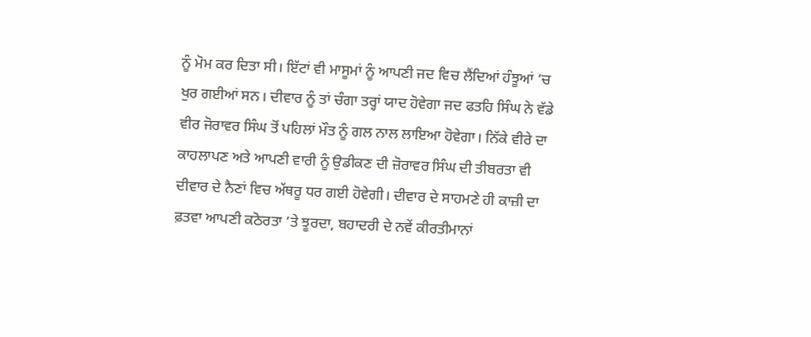ਨੂੰ ਮੋਮ ਕਰ ਦਿਤਾ ਸੀ। ਇੱਟਾਂ ਵੀ ਮਾਸੂਮਾਂ ਨੂੰ ਆਪਣੀ ਜਦ ਵਿਚ ਲੈਂਦਿਆਂ ਹੰਝੂਆਂ ‘ਚ ਖੁਰ ਗਈਆਂ ਸਨ। ਦੀਵਾਰ ਨੂੰ ਤਾਂ ਚੰਗਾ ਤਰ੍ਹਾਂ ਯਾਦ ਹੋਵੇਗਾ ਜਦ ਫਤਹਿ ਸਿੰਘ ਨੇ ਵੱਡੇ ਵੀਰ ਜੋਰਾਵਰ ਸਿੰਘ ਤੋਂ ਪਹਿਲਾਂ ਮੌਤ ਨੂੰ ਗਲ ਨਾਲ ਲਾਇਆ ਹੋਵੇਗਾ। ਨਿੱਕੇ ਵੀਰੇ ਦਾ ਕਾਹਲਾਪਣ ਅਤੇ ਆਪਣੀ ਵਾਰੀ ਨੂੰ ਉਡੀਕਣ ਦੀ ਜ਼ੋਰਾਵਰ ਸਿੰਘ ਦੀ ਤੀਬਰਤਾ ਵੀ ਦੀਵਾਰ ਦੇ ਨੈਣਾਂ ਵਿਚ ਅੱਥਰੂ ਧਰ ਗਈ ਹੋਵੇਗੀ। ਦੀਵਾਰ ਦੇ ਸਾਹਮਣੇ ਹੀ ਕਾਜ਼ੀ ਦਾ ਫ਼ਤਵਾ ਆਪਣੀ ਕਠੋਰਤਾ ‘ਤੇ ਝੂਰਦਾ, ਬਹਾਦਰੀ ਦੇ ਨਵੇਂ ਕੀਰਤੀਮਾਨਾਂ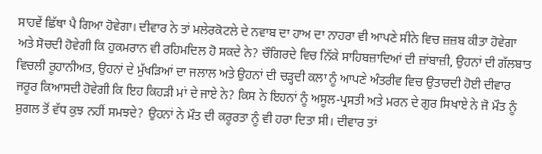ਸਾਹਵੇਂ ਛਿੱਥਾ ਪੈ ਗਿਆ ਹੋਵੇਗਾ। ਦੀਵਾਰ ਨੇ ਤਾਂ ਮਲੇਰਕੋਟਲੇ ਦੇ ਨਵਾਬ ਦਾ ਹਾਅ ਦਾ ਨਾਹਰਾ ਵੀ ਆਪਣੇ ਸੀਨੇ ਵਿਚ ਜ਼ਜ਼ਬ ਕੀਤਾ ਹੋਵੇਗਾ ਅਤੇ ਸੋਚਦੀ ਹੋਵੇਗੀ ਕਿ ਹੁਕਮਰਾਨ ਵੀ ਰਹਿਮਦਿਲ ਹੋ ਸਕਦੇ ਨੇ? ਚੌਗਿਰਦੇ ਵਿਚ ਨਿੱਕੇ ਸਾਹਿਬਜ਼ਾਦਿਆਂ ਦੀ ਜ਼ਾਂਬਾਜ਼ੀ, ਉਹਨਾਂ ਦੀ ਗੱਲਬਾਤ ਵਿਚਲੀ ਰੂਹਾਨੀਅਤ, ਉਹਨਾਂ ਦੇ ਮੁੱਖੜਿਆਂ ਦਾ ਜਲਾਲ ਅਤੇ ਉਹਨਾਂ ਦੀ ਚੜ੍ਹਦੀ ਕਲਾ ਨੂੰ ਆਪਣੇ ਅੰਤਰੀਵ ਵਿਚ ਉਤਾਰਦੀ ਹੋਈ ਦੀਵਾਰ ਜਰੂਰ ਕਿਆਸਦੀ ਹੋਵੇਗੀ ਕਿ ਇਹ ਕਿਹੜੀ ਮਾਂ ਦੇ ਜਾਏ ਨੇ? ਕਿਸ ਨੇ ਇਹਨਾਂ ਨੂੰ ਅਸੂਲ-ਪ੍ਰਸਤੀ ਅਤੇ ਮਰਨ ਦੇ ਗੁਰ ਸਿਖਾਏ ਨੇ ਜੋ ਮੌਤ ਨੂੰ ਸ਼ੁਗਲ ਤੋਂ ਵੱਧ ਕੁਝ ਨਹੀਂ ਸਮਝਦੇ? ਉਹਨਾਂ ਨੇ ਮੌਤ ਦੀ ਕਰੂਰਤਾ ਨੂੰ ਵੀ ਹਰਾ ਦਿਤਾ ਸੀ। ਦੀਵਾਰ ਤਾਂ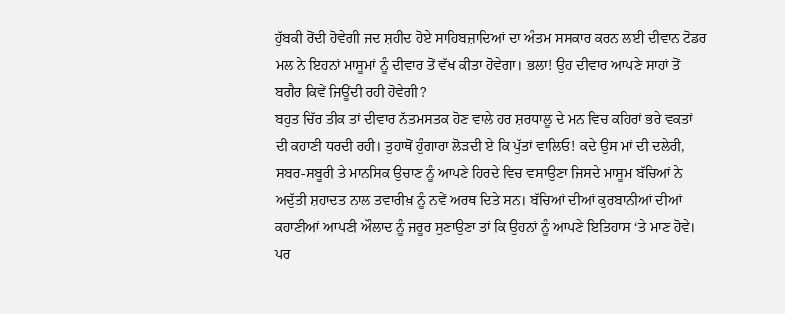ਹੁੱਬਕੀ ਰੋਂਦੀ ਹੋਵੇਗੀ ਜਦ ਸ਼ਹੀਦ ਹੋਏ ਸਾਹਿਬਜ਼ਾਦਿਆਂ ਦਾ ਅੰਤਮ ਸਸਕਾਰ ਕਰਨ ਲਈ ਦੀਵਾਨ ਟੋਡਰ ਮਲ ਨੇ ਇਹਨਾਂ ਮਾਸੂਮਾਂ ਨੂੰ ਦੀਵਾਰ ਤੋਂ ਵੱਖ ਕੀਤਾ ਹੋਵੇਗਾ। ਭਲਾ! ਉਹ ਦੀਵਾਰ ਆਪਣੇ ਸਾਹਾਂ ਤੋਂ ਬਗੈਰ ਕਿਵੇਂ ਜਿਊਂਦੀ ਰਹੀ ਹੋਵੇਗੀ?
ਬਹੁਤ ਚਿੱਰ ਤੀਕ ਤਾਂ ਦੀਵਾਰ ਨੱਤਮਸਤਕ ਹੋਣ ਵਾਲੇ ਹਰ ਸ਼ਰਧਾਲੂ ਦੇ ਮਨ ਵਿਚ ਕਹਿਰਾਂ ਭਰੇ ਵਕਤਾਂ ਦੀ ਕਹਾਣੀ ਧਰਦੀ ਰਹੀ। ਤੁਹਾਥੋਂ ਹੁੰਗਾਰਾ ਲੋੜਦੀ ਏ ਕਿ ਪੁੱਤਾਂ ਵਾਲਿਓ! ਕਦੇ ਉਸ ਮਾਂ ਦੀ ਦਲੇਰੀ, ਸਬਰ-ਸਬੂਰੀ ਤੇ ਮਾਨਸਿਕ ਉਚਾਣ ਨੂੰ ਆਪਣੇ ਹਿਰਦੇ ਵਿਚ ਵਸਾਉਣਾ ਜਿਸਦੇ ਮਾਸੂਮ ਬੱਚਿਆਂ ਨੇ ਅਦੁੱਤੀ ਸ਼ਹਾਦਤ ਨਾਲ ਤਵਾਰੀਖ਼ ਨੂੰ ਨਵੇਂ ਅਰਥ ਦਿਤੇ ਸਨ। ਬੱਚਿਆਂ ਦੀਆਂ ਕੁਰਬਾਨੀਆਂ ਦੀਆਂ ਕਹਾਣੀਆਂ ਆਪਣੀ ਔਲਾਦ ਨੂੰ ਜਰੂਰ ਸੁਣਾਉਣਾ ਤਾਂ ਕਿ ਉਹਨਾਂ ਨੂੰ ਆਪਣੇ ਇਤਿਹਾਸ ‘ਤੇ ਮਾਣ ਹੋਵੇ। ਪਰ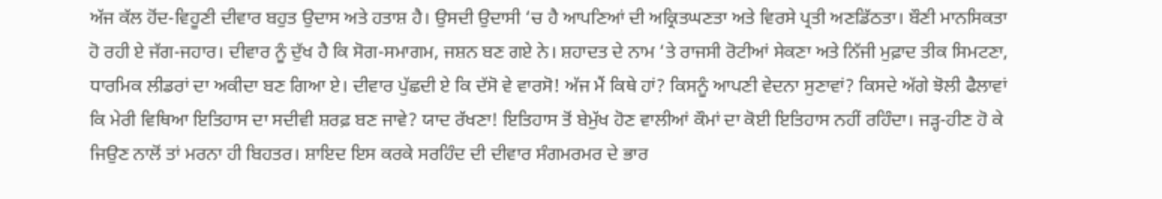ਅੱਜ ਕੱਲ ਹੋਂਦ-ਵਿਹੂਣੀ ਦੀਵਾਰ ਬਹੁਤ ਉਦਾਸ ਅਤੇ ਹਤਾਸ਼ ਹੈ। ਉਸਦੀ ਉਦਾਸੀ ‘ਚ ਹੈ ਆਪਣਿਆਂ ਦੀ ਅਕ੍ਰਿਤਘਣਤਾ ਅਤੇ ਵਿਰਸੇ ਪ੍ਰਤੀ ਅਣਡਿੱਠਤਾ। ਬੌਣੀ ਮਾਨਸਿਕਤਾ ਹੋ ਰਹੀ ਏ ਜੱਗ-ਜਹਾਰ। ਦੀਵਾਰ ਨੂੰ ਦੁੱਖ ਹੈ ਕਿ ਸੋਗ-ਸਮਾਗਮ, ਜਸ਼ਨ ਬਣ ਗਏ ਨੇ। ਸ਼ਹਾਦਤ ਦੇ ਨਾਮ ‘ਤੇ ਰਾਜਸੀ ਰੋਟੀਆਂ ਸੇਕਣਾ ਅਤੇ ਨਿੱਜੀ ਮੁਫ਼ਾਦ ਤੀਕ ਸਿਮਟਣਾ, ਧਾਰਮਿਕ ਲੀਡਰਾਂ ਦਾ ਅਕੀਦਾ ਬਣ ਗਿਆ ਏ। ਦੀਵਾਰ ਪੁੱਛਦੀ ਏ ਕਿ ਦੱਸੋ ਵੇ ਵਾਰਸੋ! ਅੱਜ ਮੈਂ ਕਿਥੇ ਹਾਂ? ਕਿਸਨੂੰ ਆਪਣੀ ਵੇਦਨਾ ਸੁਣਾਵਾਂ? ਕਿਸਦੇ ਅੱਗੇ ਝੋਲੀ ਫੈਲਾਵਾਂ ਕਿ ਮੇਰੀ ਵਿਥਿਆ ਇਤਿਹਾਸ ਦਾ ਸਦੀਵੀ ਸ਼ਰਫ਼ ਬਣ ਜਾਵੇ? ਯਾਦ ਰੱਖਣਾ! ਇਤਿਹਾਸ ਤੋਂ ਬੇਮੁੱਖ ਹੋਣ ਵਾਲੀਆਂ ਕੌਮਾਂ ਦਾ ਕੋਈ ਇਤਿਹਾਸ ਨਹੀਂ ਰਹਿੰਦਾ। ਜੜ੍ਹ-ਹੀਣ ਹੋ ਕੇ ਜਿਉਣ ਨਾਲੋਂ ਤਾਂ ਮਰਨਾ ਹੀ ਬਿਹਤਰ। ਸ਼ਾਇਦ ਇਸ ਕਰਕੇ ਸਰਹਿੰਦ ਦੀ ਦੀਵਾਰ ਸੰਗਮਰਮਰ ਦੇ ਭਾਰ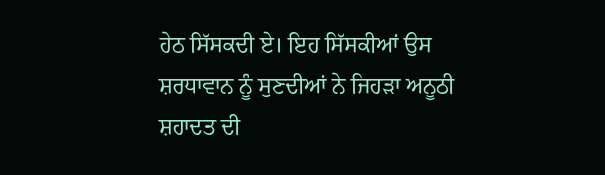ਹੇਠ ਸਿੱਸਕਦੀ ਏ। ਇਹ ਸਿੱਸਕੀਆਂ ਉਸ ਸ਼ਰਧਾਵਾਨ ਨੂੰ ਸੁਣਦੀਆਂ ਨੇ ਜਿਹੜਾ ਅਨੂਠੀ ਸ਼ਹਾਦਤ ਦੀ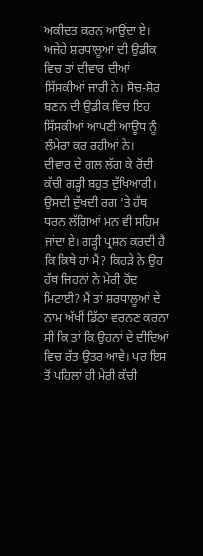ਅਕੀਦਤ ਕਰਨ ਆਉਂਦਾ ਏ। ਅਜੇਹੇ ਸ਼ਰਧਾਲੂਆਂ ਦੀ ਉਡੀਕ ਵਿਚ ਤਾਂ ਦੀਵਾਰ ਦੀਆਂ ਸਿੱਸਕੀਆਂ ਜਾਰੀ ਨੇ। ਸੋਚ-ਸ਼ੋਰ ਬਣਨ ਦੀ ਉਡੀਕ ਵਿਚ ਇਹ ਸਿੱਸਕੀਆਂ ਆਪਣੀ ਆਊਧ ਨੂੰ ਲੰਮੇਰਾ ਕਰ ਰਹੀਆਂ ਨੇ।
ਦੀਵਾਰ ਦੇ ਗਲ ਲੱਗ ਕੇ ਰੋਂਦੀ ਕੱਚੀ ਗੜ੍ਹੀ ਬਹੁਤ ਦੁੱਖਿਆਰੀ। ਉਸਦੀ ਦੁੱਖਦੀ ਰਗ ‘ਤੇ ਹੱਥ ਧਰਨ ਲੱਗਿਆਂ ਮਨ ਵੀ ਸਹਿਮ ਜਾਂਦਾ ਏ। ਗੜ੍ਹੀ ਪ੍ਰਸ਼ਨ ਕਰਦੀ ਹੈ ਕਿ ਕਿਥੇ ਹਾਂ ਮੈਂ? ਕਿਹੜੇ ਨੇ ਉਹ ਹੱਥ ਜਿਹਨਾਂ ਨੇ ਮੇਰੀ ਹੋਂਦ ਮਿਟਾਈ? ਮੈਂ ਤਾਂ ਸ਼ਰਧਾਲੂਆਂ ਦੇ ਨਾਮ ਅੱਖੀਂ ਡਿੱਠਾ ਵਰਨਣ ਕਰਨਾ ਸੀ ਕਿ ਤਾਂ ਕਿ ਉਹਨਾਂ ਦੇ ਦੀਦਿਆਂ ਵਿਚ ਰੱਤ ਉਤਰ ਆਵੇ। ਪਰ ਇਸ ਤੋਂ ਪਹਿਲਾਂ ਹੀ ਮੇਰੀ ਕੱਚੀ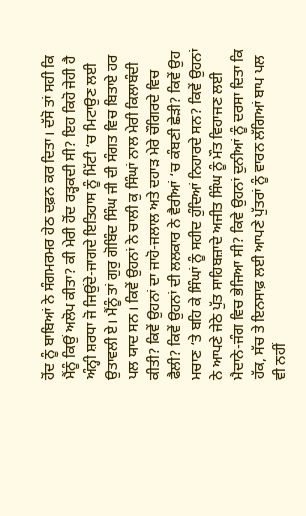ਹੋਂਦ ਨੂੰ ਬਾਬਿਆਂ ਨੇ ਸੰਗਮਰਮਰ ਹੇਠ ਦਫ਼ਨ ਕਰ ਦਿਤਾ। ਦੱਸੋ ਤਾਂ ਸਹੀ ਕਿ ਮੈਂਨੂੰ ਕਿਉਂ ਅਲੋਪ ਕੀਤਾ? ਕੀ ਮੇਰੀ ਹੋਂਦ ਰੜ੍ਹਕਦੀ ਸੀ? ਇਹ ਕਿਹੋ ਜੇਹੀ ਹੈ ਅੰਨ੍ਹੀ ਸ਼ਰਧਾ ਜੋ ਜਿਉਂਦੇ-ਜਾਗਦੇ ਇਤਿਹਾਸ ਨੂੰ ਮਿੱਟੀ ‘ਚ ਮਿਟਾਉਣ ਲਈ ਉਤਾਵਲੀ ਏ। ਮੈਂਨੂੰ ਤਾਂ ਗੁਰੁ ਗੋਬਿੰਦ ਸਿੰਘ ਜੀ ਦੀ ਸੰਗਤ ਵਿਚ ਬਿਤਾਏ ਹਰ ਪਲ ਯਾਦ ਸਨ। ਕਿਵੇਂ ਉਹਨਾਂ ਨੇ ਚਾਲੀ ਕੁ ਸਿੰਘਾਂ ਨਾਲ ਮੇਰੀ ਕਿਲਾਬੰਦੀ ਕੀਤੀ? ਕਿਵੇਂ ਉਹਨਾਂ ਦਾ ਜਾਹੋ-ਜਲਾਲ ਅਤੇ ਦਹਾੜ ਮੇਰੇ ਚੌਗਿਰਦੇ ਵਿਚ ਫੈਲੀ? ਕਿਵੇਂ ਉਹਨਾਂ ਦੀ ਲਲਕਾਰ ਨੇ ਵੈਰੀਆਂ ‘ਚ ਕੰਬਣੀ ਛੇੜੀ? ਕਿਵੇਂ ਉਹ ਮਚਾਣ ‘ਤੇ ਬਹਿ ਕੇ ਸਿੰਘਾਂ ਨੂੰ ਸਹੀਦ ਹੁੰਦਿਆਂ ਨਿਹਾਰਦੇ ਸਨ? ਕਿਵੇਂ ਉਹਨਾਂ ਨੇ ਆਪਣੇ ਜੇਠੇ ਪੁੱਤ ਸਾਹਿਬਜ਼ਾਦੇ ਅਜੀਤ ਸਿੰਘ ਨੂੰ ਮੌਤ ਵਿਹਾਜਣ ਲਈ ਮੈਦਾਨੇ-ਜੰਗ ਵਿਚ ਭੇਜਿਆ ਸੀ? ਕਿਵੇ ਉਹਨਾਂ ਦੁਨੀਆਂ ਨੂੰ ਦਰਸਾ ਦਿਤਾ ਕਿ ਹੱਕ, ਸੱਚ ਤੇ ਇਨਸਾਫ਼ ਲਈ ਆਪਣੇ ਪੁੱਤਰਾਂ ਨੂੰ ਵਾਰਨ ਲੱਗਿਆਂ ਬਾਪ ਪਲ ਵੀ ਨਹੀਂ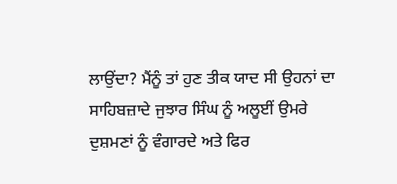ਲਾਉਂਦਾ? ਮੈਂਨੂੰ ਤਾਂ ਹੁਣ ਤੀਕ ਯਾਦ ਸੀ ਉਹਨਾਂ ਦਾ ਸਾਹਿਬਜ਼ਾਦੇ ਜੁਝਾਰ ਸਿੰਘ ਨੂੰ ਅਲੂਈਂ ਉਮਰੇ ਦੁਸ਼ਮਣਾਂ ਨੂੰ ਵੰਗਾਰਦੇ ਅਤੇ ਫਿਰ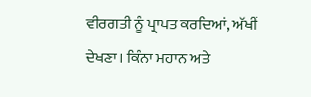ਵੀਰਗਤੀ ਨੂੰ ਪ੍ਰਾਪਤ ਕਰਦਿਆਂ, ਅੱਖੀਂ ਦੇਖਣਾ। ਕਿੰਨਾ ਮਹਾਨ ਅਤੇ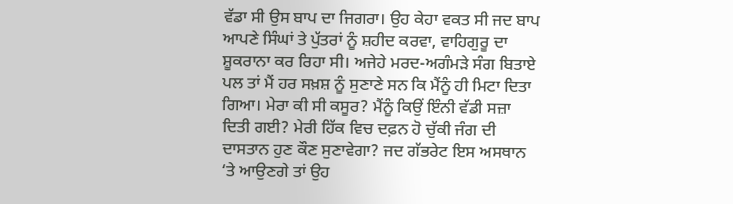ਵੱਡਾ ਸੀ ਉਸ ਬਾਪ ਦਾ ਜਿਗਰਾ। ਉਹ ਕੇਹਾ ਵਕਤ ਸੀ ਜਦ ਬਾਪ ਆਪਣੇ ਸਿੰਘਾਂ ਤੇ ਪੁੱਤਰਾਂ ਨੂੰ ਸ਼ਹੀਦ ਕਰਵਾ, ਵਾਹਿਗੁਰੂ ਦਾ ਸ਼ੂਕਰਾਨਾ ਕਰ ਰਿਹਾ ਸੀ। ਅਜੇਹੇ ਮਰਦ-ਅਗੰਮੜੇ ਸੰਗ ਬਿਤਾਏ ਪਲ ਤਾਂ ਮੈਂ ਹਰ ਸਖ਼ਸ਼ ਨੂੰ ਸੁਣਾਣੇ ਸਨ ਕਿ ਮੈਂਨੂੰ ਹੀ ਮਿਟਾ ਦਿਤਾ ਗਿਆ। ਮੇਰਾ ਕੀ ਸੀ ਕਸੂਰ? ਮੈਂਨੂੰ ਕਿਉਂ ਇੰਨੀ ਵੱਡੀ ਸਜ਼ਾ ਦਿਤੀ ਗਈ? ਮੇਰੀ ਹਿੱਕ ਵਿਚ ਦਫ਼ਨ ਹੋ ਚੁੱਕੀ ਜੰਗ ਦੀ ਦਾਸਤਾਨ ਹੁਣ ਕੌਣ ਸੁਣਾਵੇਗਾ? ਜਦ ਗੱਭਰੇਟ ਇਸ ਅਸਥਾਨ ‘ਤੇ ਆਉਣਗੇ ਤਾਂ ਉਹ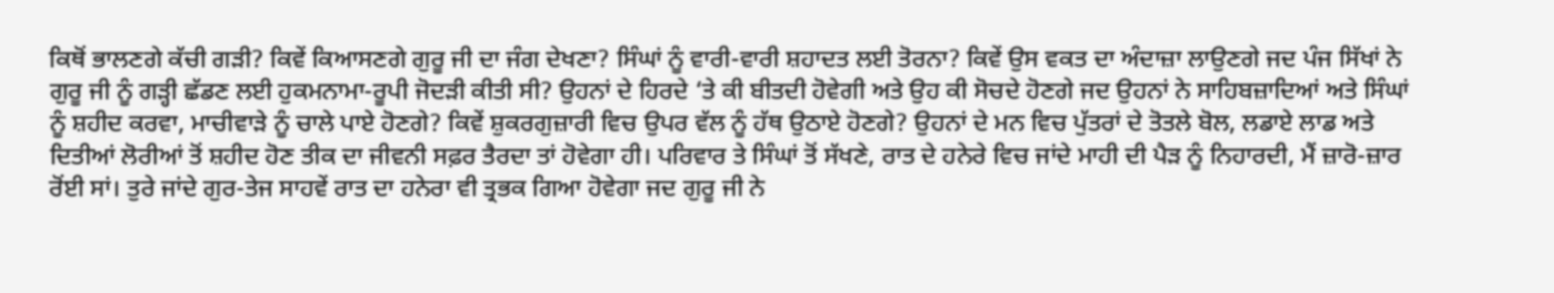ਕਿਥੋਂ ਭਾਲਣਗੇ ਕੱਚੀ ਗੜੀ? ਕਿਵੇਂ ਕਿਆਸਣਗੇ ਗੁਰੂ ਜੀ ਦਾ ਜੰਗ ਦੇਖਣਾ? ਸਿੰਘਾਂ ਨੂੰ ਵਾਰੀ-ਵਾਰੀ ਸ਼ਹਾਦਤ ਲਈ ਤੋਰਨਾ? ਕਿਵੇਂ ਉਸ ਵਕਤ ਦਾ ਅੰਦਾਜ਼ਾ ਲਾਉਣਗੇ ਜਦ ਪੰਜ ਸਿੱਖਾਂ ਨੇ ਗੁਰੂ ਜੀ ਨੂੰ ਗੜ੍ਹੀ ਛੱਡਣ ਲਈ ਹੁਕਮਨਾਮਾ-ਰੂਪੀ ਜੋਦੜੀ ਕੀਤੀ ਸੀ? ਉਹਨਾਂ ਦੇ ਹਿਰਦੇ ‘ਤੇ ਕੀ ਬੀਤਦੀ ਹੋਵੇਗੀ ਅਤੇ ਉਹ ਕੀ ਸੋਚਦੇ ਹੋਣਗੇ ਜਦ ਉਹਨਾਂ ਨੇ ਸਾਹਿਬਜ਼ਾਦਿਆਂ ਅਤੇ ਸਿੰਘਾਂ ਨੂੰ ਸ਼ਹੀਦ ਕਰਵਾ, ਮਾਚੀਵਾੜੇ ਨੂੰ ਚਾਲੇ ਪਾਏ ਹੋਣਗੇ? ਕਿਵੇਂ ਸ਼ੁਕਰਗੁਜ਼ਾਰੀ ਵਿਚ ਉਪਰ ਵੱਲ ਨੂੰ ਹੱਥ ਉਠਾਏ ਹੋਣਗੇ? ਉਹਨਾਂ ਦੇ ਮਨ ਵਿਚ ਪੁੱਤਰਾਂ ਦੇ ਤੋਤਲੇ ਬੋਲ, ਲਡਾਏ ਲਾਡ ਅਤੇ ਦਿਤੀਆਂ ਲੋਰੀਆਂ ਤੋਂ ਸ਼ਹੀਦ ਹੋਣ ਤੀਕ ਦਾ ਜੀਵਨੀ ਸਫ਼ਰ ਤੈਰਦਾ ਤਾਂ ਹੋਵੇਗਾ ਹੀ। ਪਰਿਵਾਰ ਤੇ ਸਿੰਘਾਂ ਤੋਂ ਸੱਖਣੇ, ਰਾਤ ਦੇ ਹਨੇਰੇ ਵਿਚ ਜਾਂਦੇ ਮਾਹੀ ਦੀ ਪੈੜ ਨੂੰ ਨਿਹਾਰਦੀ, ਮੈਂ ਜ਼ਾਰੋ-ਜ਼ਾਰ ਰੋਂਈ ਸਾਂ। ਤੁਰੇ ਜਾਂਦੇ ਗੁਰ-ਤੇਜ ਸਾਹਵੇਂ ਰਾਤ ਦਾ ਹਨੇਰਾ ਵੀ ਤ੍ਰਭਕ ਗਿਆ ਹੋਵੇਗਾ ਜਦ ਗੁਰੂ ਜੀ ਨੇ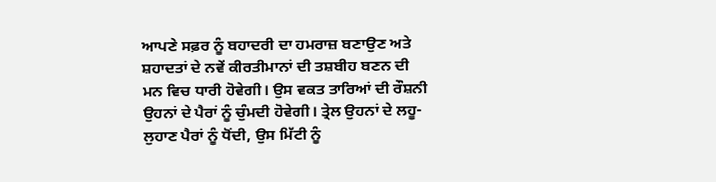ਆਪਣੇ ਸਫ਼ਰ ਨੂੰ ਬਹਾਦਰੀ ਦਾ ਹਮਰਾਜ਼ ਬਣਾਉਣ ਅਤੇ ਸ਼ਹਾਦਤਾਂ ਦੇ ਨਵੇਂ ਕੀਰਤੀਮਾਨਾਂ ਦੀ ਤਸ਼ਬੀਹ ਬਣਨ ਦੀ ਮਨ ਵਿਚ ਧਾਰੀ ਹੋਵੇਗੀ। ਉਸ ਵਕਤ ਤਾਰਿਆਂ ਦੀ ਰੌਸ਼ਨੀ ਉਹਨਾਂ ਦੇ ਪੈਰਾਂ ਨੂੰ ਚੁੰਮਦੀ ਹੋਵੇਗੀ। ਤ੍ਰੇਲ ਉਹਨਾਂ ਦੇ ਲਹੂ-ਲੁਹਾਣ ਪੈਰਾਂ ਨੂੰ ਧੋਂਦੀ, ਉਸ ਮਿੱਟੀ ਨੂੰ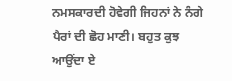ਨਮਸਕਾਰਦੀ ਹੋਵੇਗੀ ਜਿਹਨਾਂ ਨੇ ਨੰਗੇ ਪੈਰਾਂ ਦੀ ਛੋਹ ਮਾਣੀ। ਬਹੁਤ ਕੁਝ ਆਉਂਦਾ ਏ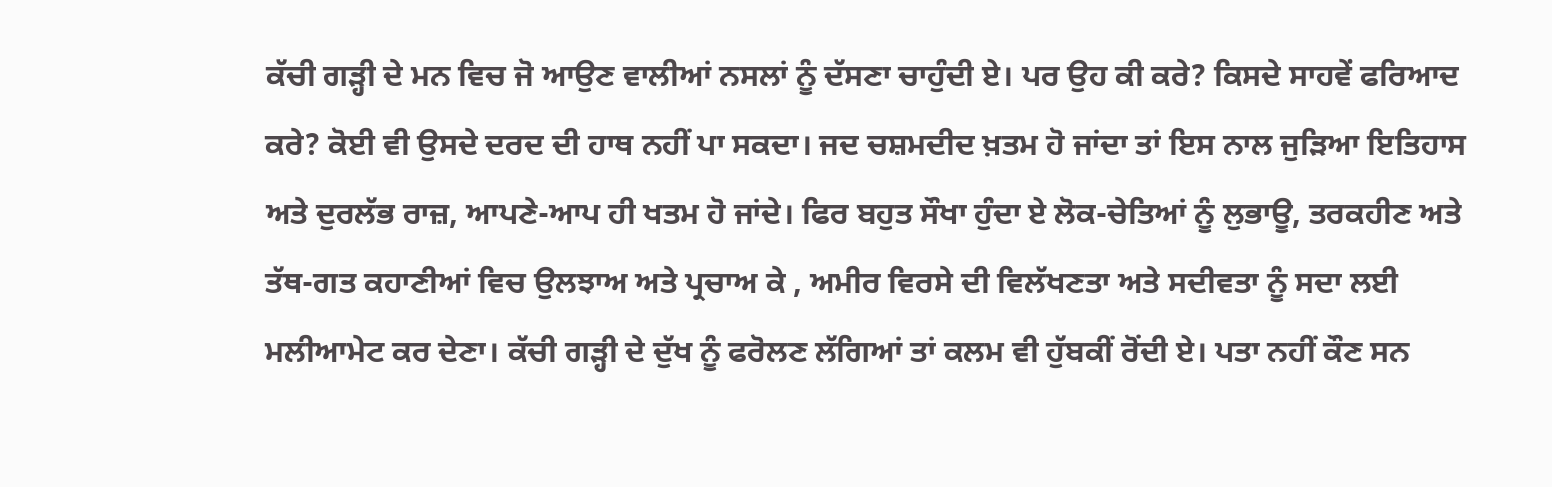ਕੱਚੀ ਗੜ੍ਹੀ ਦੇ ਮਨ ਵਿਚ ਜੋ ਆਉਣ ਵਾਲੀਆਂ ਨਸਲਾਂ ਨੂੰ ਦੱਸਣਾ ਚਾਹੁੰਦੀ ਏ। ਪਰ ਉਹ ਕੀ ਕਰੇ? ਕਿਸਦੇ ਸਾਹਵੇਂ ਫਰਿਆਦ ਕਰੇ? ਕੋਈ ਵੀ ਉਸਦੇ ਦਰਦ ਦੀ ਹਾਥ ਨਹੀਂ ਪਾ ਸਕਦਾ। ਜਦ ਚਸ਼ਮਦੀਦ ਖ਼ਤਮ ਹੋ ਜਾਂਦਾ ਤਾਂ ਇਸ ਨਾਲ ਜੁੜਿਆ ਇਤਿਹਾਸ ਅਤੇ ਦੁਰਲੱਭ ਰਾਜ਼, ਆਪਣੇ-ਆਪ ਹੀ ਖਤਮ ਹੋ ਜਾਂਦੇ। ਫਿਰ ਬਹੁਤ ਸੌਖਾ ਹੁੰਦਾ ਏ ਲੋਕ-ਚੇਤਿਆਂ ਨੂੰ ਲੁਭਾਊ, ਤਰਕਹੀਣ ਅਤੇ ਤੱਥ-ਗਤ ਕਹਾਣੀਆਂ ਵਿਚ ਉਲਝਾਅ ਅਤੇ ਪ੍ਰਚਾਅ ਕੇ , ਅਮੀਰ ਵਿਰਸੇ ਦੀ ਵਿਲੱਖਣਤਾ ਅਤੇ ਸਦੀਵਤਾ ਨੂੰ ਸਦਾ ਲਈ ਮਲੀਆਮੇਟ ਕਰ ਦੇਣਾ। ਕੱਚੀ ਗੜ੍ਹੀ ਦੇ ਦੁੱਖ ਨੂੰ ਫਰੋਲਣ ਲੱਗਿਆਂ ਤਾਂ ਕਲਮ ਵੀ ਹੁੱਬਕੀਂ ਰੋਂਦੀ ਏ। ਪਤਾ ਨਹੀਂ ਕੌਣ ਸਨ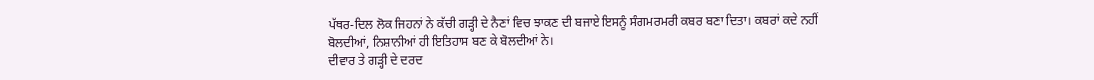ਪੱਥਰ-ਦਿਲ ਲੋਕ ਜਿਹਨਾਂ ਨੇ ਕੱਚੀ ਗੜ੍ਹੀ ਦੇ ਨੈਣਾਂ ਵਿਚ ਝਾਕਣ ਦੀ ਬਜਾਏ ਇਸਨੂੰ ਸੰਗਮਰਮਰੀ ਕਬਰ ਬਣਾ ਦਿਤਾ। ਕਬਰਾਂ ਕਦੇ ਨਹੀਂ ਬੋਲਦੀਆਂ, ਨਿਸ਼ਾਨੀਆਂ ਹੀ ਇਤਿਹਾਸ ਬਣ ਕੇ ਬੋਲਦੀਆਂ ਨੇ।
ਦੀਵਾਰ ਤੇ ਗੜ੍ਹੀ ਦੇ ਦਰਦ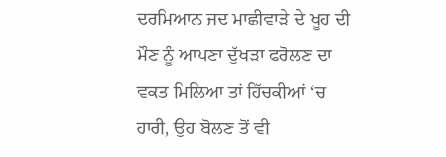ਦਰਮਿਆਨ ਜਦ ਮਾਛੀਵਾੜੇ ਦੇ ਖੂਹ ਦੀ ਮੌਣ ਨੂੰ ਆਪਣਾ ਦੁੱਖੜਾ ਫਰੋਲਣ ਦਾ ਵਕਤ ਮਿਲਿਆ ਤਾਂ ਹਿੱਚਕੀਆਂ ‘ਚ ਹਾਰੀ, ਉਹ ਬੋਲਣ ਤੋਂ ਵੀ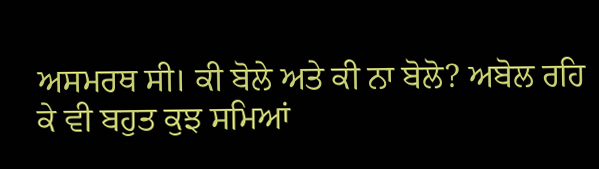ਅਸਮਰਥ ਸੀ। ਕੀ ਬੋਲੇ ਅਤੇ ਕੀ ਨਾ ਬੋਲੋ? ਅਬੋਲ ਰਹਿ ਕੇ ਵੀ ਬਹੁਤ ਕੁਝ ਸਮਿਆਂ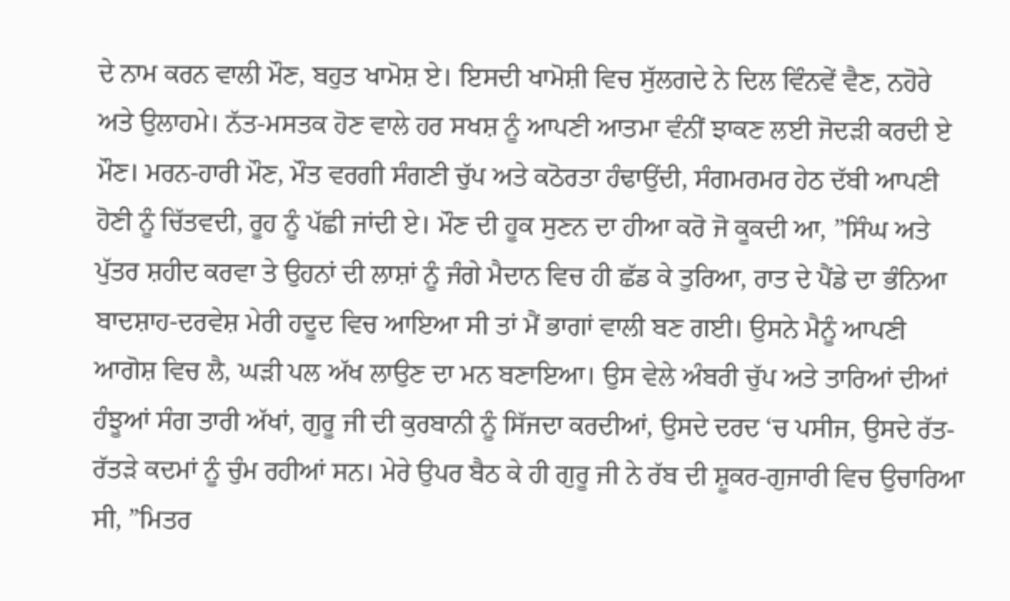ਦੇ ਨਾਮ ਕਰਨ ਵਾਲੀ ਮੌਣ, ਬਹੁਤ ਖਾਮੋਸ਼ ਏ। ਇਸਦੀ ਖਾਮੋਸ਼ੀ ਵਿਚ ਸੁੱਲਗਦੇ ਨੇ ਦਿਲ ਵਿੰਨਵੇਂ ਵੈਣ, ਨਹੋਰੇ ਅਤੇ ਉਲਾਹਮੇ। ਨੱਤ-ਮਸਤਕ ਹੋਣ ਵਾਲੇ ਹਰ ਸਖਸ਼ ਨੂੰ ਆਪਣੀ ਆਤਮਾ ਵੰਨੀਂ ਝਾਕਣ ਲਈ ਜੋਦੜੀ ਕਰਦੀ ਏ ਮੌਣ। ਮਰਨ-ਹਾਰੀ ਮੌਣ, ਮੌਤ ਵਰਗੀ ਸੰਗਣੀ ਚੁੱਪ ਅਤੇ ਕਠੋਰਤਾ ਹੰਢਾਉਂਦੀ, ਸੰਗਮਰਮਰ ਹੇਠ ਦੱਬੀ ਆਪਣੀ ਹੋਣੀ ਨੂੰ ਚਿੱਤਵਦੀ, ਰੂਹ ਨੂੰ ਪੱਛੀ ਜਾਂਦੀ ਏ। ਮੌਣ ਦੀ ਹੂਕ ਸੁਣਨ ਦਾ ਹੀਆ ਕਰੋ ਜੋ ਕੂਕਦੀ ਆ, ”ਸਿੰਘ ਅਤੇ ਪੁੱਤਰ ਸ਼ਹੀਦ ਕਰਵਾ ਤੇ ਉਹਨਾਂ ਦੀ ਲਾਸ਼ਾਂ ਨੂੰ ਜੰਗੇ ਮੈਦਾਨ ਵਿਚ ਹੀ ਛੱਡ ਕੇ ਤੁਰਿਆ, ਰਾਤ ਦੇ ਪੈਂਡੇ ਦਾ ਭੰਨਿਆ ਬਾਦਸ਼ਾਹ-ਦਰਵੇਸ਼ ਮੇਰੀ ਹਦੂਦ ਵਿਚ ਆਇਆ ਸੀ ਤਾਂ ਮੈਂ ਭਾਗਾਂ ਵਾਲੀ ਬਣ ਗਈ। ਉਸਨੇ ਮੈਨੂੰ ਆਪਣੀ ਆਗੋਸ਼ ਵਿਚ ਲੈ, ਘੜੀ ਪਲ ਅੱਖ ਲਾਉਣ ਦਾ ਮਨ ਬਣਾਇਆ। ਉਸ ਵੇਲੇ ਅੰਬਰੀ ਚੁੱਪ ਅਤੇ ਤਾਰਿਆਂ ਦੀਆਂ ਹੰਝੂਆਂ ਸੰਗ ਤਾਰੀ ਅੱਖਾਂ, ਗੁਰੂ ਜੀ ਦੀ ਕੁਰਬਾਨੀ ਨੂੰ ਸਿੱਜਦਾ ਕਰਦੀਆਂ, ਉਸਦੇ ਦਰਦ ‘ਚ ਪਸੀਜ, ਉਸਦੇ ਰੱਤ-ਰੱਤੜੇ ਕਦਮਾਂ ਨੂੰ ਚੁੰਮ ਰਹੀਆਂ ਸਨ। ਮੇਰੇ ਉਪਰ ਬੈਠ ਕੇ ਹੀ ਗੁਰੂ ਜੀ ਨੇ ਰੱਬ ਦੀ ਸ਼ੂਕਰ-ਗੁਜਾਰੀ ਵਿਚ ਉਚਾਰਿਆ ਸੀ, ”ਮਿਤਰ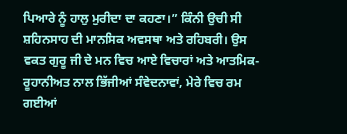ਪਿਆਰੇ ਨੂੰ ਹਾਲੁ ਮੁਰੀਦਾ ਦਾ ਕਹਣਾ।” ਕਿੰਨੀ ਉਚੀ ਸੀ ਸ਼ਹਿਨਸਾਹ ਦੀ ਮਾਨਸਿਕ ਅਵਸਥਾ ਅਤੇ ਰਹਿਬਰੀ। ਉਸ ਵਕਤ ਗੁਰੂ ਜੀ ਦੇ ਮਨ ਵਿਚ ਆਏ ਵਿਚਾਰਾਂ ਅਤੇ ਆਤਮਿਕ-ਰੂਹਾਨੀਅਤ ਨਾਲ ਭਿੱਜੀਆਂ ਸੰਵੇਦਨਾਵਾਂ, ਮੇਰੇ ਵਿਚ ਰਮ ਗਈਆਂ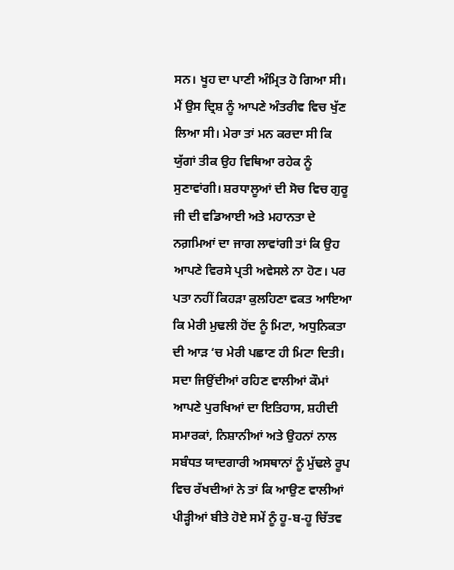ਸਨ। ਖੂਹ ਦਾ ਪਾਣੀ ਅੰਮ੍ਰਿਤ ਹੋ ਗਿਆ ਸੀ। ਮੈਂ ਉਸ ਦ੍ਰਿਸ਼ ਨੂੰ ਆਪਣੇ ਅੰਤਰੀਵ ਵਿਚ ਖੁੱਣ ਲਿਆ ਸੀ। ਮੇਰਾ ਤਾਂ ਮਨ ਕਰਦਾ ਸੀ ਕਿ ਯੁੱਗਾਂ ਤੀਕ ਉਹ ਵਿਥਿਆ ਰਹੇਕ ਨੂੰ ਸੁਣਾਵਾਂਗੀ। ਸ਼ਰਧਾਲੂਆਂ ਦੀ ਸੋਚ ਵਿਚ ਗੁਰੂ ਜੀ ਦੀ ਵਡਿਆਈ ਅਤੇ ਮਹਾਨਤਾ ਦੇ ਨਗ਼ਮਿਆਂ ਦਾ ਜਾਗ ਲਾਵਾਂਗੀ ਤਾਂ ਕਿ ਉਹ ਆਪਣੇ ਵਿਰਸੇ ਪ੍ਰਤੀ ਅਵੇਸਲੇ ਨਾ ਹੋਣ। ਪਰ ਪਤਾ ਨਹੀਂ ਕਿਹੜਾ ਕੁਲਹਿਣਾ ਵਕਤ ਆਇਆ ਕਿ ਮੇਰੀ ਮੁਢਲੀ ਹੋਂਦ ਨੂੰ ਮਿਟਾ, ਅਧੁਨਿਕਤਾ ਦੀ ਆੜ ‘ਚ ਮੇਰੀ ਪਛਾਣ ਹੀ ਮਿਟਾ ਦਿਤੀ।
ਸਦਾ ਜਿਉਂਦੀਆਂ ਰਹਿਣ ਵਾਲੀਆਂ ਕੌਮਾਂ ਆਪਣੇ ਪੁਰਖਿਆਂ ਦਾ ਇਤਿਹਾਸ, ਸ਼ਹੀਦੀ ਸਮਾਰਕਾਂ, ਨਿਸ਼ਾਨੀਆਂ ਅਤੇ ਉਹਨਾਂ ਨਾਲ ਸਬੰਧਤ ਯਾਦਗਾਰੀ ਅਸਥਾਨਾਂ ਨੂੰ ਮੁੱਢਲੇ ਰੂਪ ਵਿਚ ਰੱਖਦੀਆਂ ਨੇ ਤਾਂ ਕਿ ਆਉਣ ਵਾਲੀਆਂ ਪੀੜ੍ਹੀਆਂ ਬੀਤੇ ਹੋਏ ਸਮੇਂ ਨੂੰ ਹੂ-ਬ-ਹੂ ਚਿੱਤਵ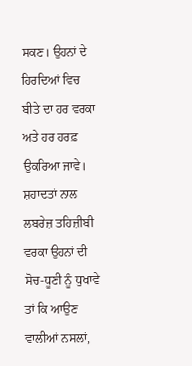ਸਕਣ। ਉਹਨਾਂ ਦੇ ਹਿਰਦਿਆਂ ਵਿਚ ਬੀਤੇ ਦਾ ਹਰ ਵਰਕਾ ਅਤੇ ਹਰ ਹਰਫ਼ ਉਕਰਿਆ ਜਾਵੇ। ਸ਼ਹਾਦਤਾਂ ਨਾਲ ਲਬਰੇਜ਼ ਤਹਿਜ਼ੀਬੀ ਵਰਕਾ ਉਹਨਾਂ ਦੀ ਸੋਚ-ਧੂਣੀ ਨੂੰ ਧੁਖਾਵੇ ਤਾਂ ਕਿ ਆਉਣ ਵਾਲੀਆਂ ਨਸਲਾਂ,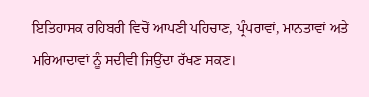ਇਤਿਹਾਸਕ ਰਹਿਬਰੀ ਵਿਚੋਂ ਆਪਣੀ ਪਹਿਚਾਣ, ਪ੍ਰੰਪਰਾਵਾਂ, ਮਾਨਤਾਵਾਂ ਅਤੇ ਮਰਿਆਦਾਵਾਂ ਨੂੰ ਸਦੀਵੀ ਜਿਉਂਦਾ ਰੱਖਣ ਸਕਣ।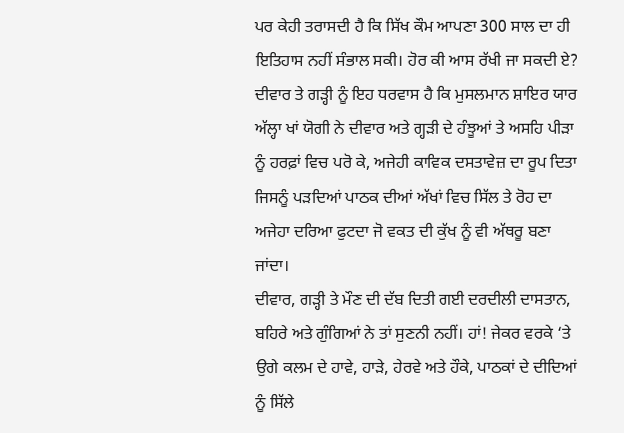ਪਰ ਕੇਹੀ ਤਰਾਸਦੀ ਹੈ ਕਿ ਸਿੱਖ ਕੌਮ ਆਪਣਾ 300 ਸਾਲ ਦਾ ਹੀ ਇਤਿਹਾਸ ਨਹੀਂ ਸੰਭਾਲ ਸਕੀ। ਹੋਰ ਕੀ ਆਸ ਰੱਖੀ ਜਾ ਸਕਦੀ ਏ?
ਦੀਵਾਰ ਤੇ ਗੜ੍ਹੀ ਨੂੰ ਇਹ ਧਰਵਾਸ ਹੈ ਕਿ ਮੁਸਲਮਾਨ ਸ਼ਾਇਰ ਯਾਰ ਅੱਲ੍ਹਾ ਖਾਂ ਯੋਗੀ ਨੇ ਦੀਵਾਰ ਅਤੇ ਗ੍ਹੜੀ ਦੇ ਹੰਝੂਆਂ ਤੇ ਅਸਹਿ ਪੀੜਾ ਨੂੰ ਹਰਫ਼ਾਂ ਵਿਚ ਪਰੋ ਕੇ, ਅਜੇਹੀ ਕਾਵਿਕ ਦਸਤਾਵੇਜ਼ ਦਾ ਰੂਪ ਦਿਤਾ ਜਿਸਨੂੰ ਪੜਦਿਆਂ ਪਾਠਕ ਦੀਆਂ ਅੱਖਾਂ ਵਿਚ ਸਿੱਲ ਤੇ ਰੋਹ ਦਾ ਅਜੇਹਾ ਦਰਿਆ ਫੁਟਦਾ ਜੋ ਵਕਤ ਦੀ ਕੁੱਖ ਨੂੰ ਵੀ ਅੱਥਰੂ ਬਣਾ ਜਾਂਦਾ।
ਦੀਵਾਰ, ਗੜ੍ਹੀ ਤੇ ਮੌਣ ਦੀ ਦੱਬ ਦਿਤੀ ਗਈ ਦਰਦੀਲੀ ਦਾਸਤਾਨ, ਬਹਿਰੇ ਅਤੇ ਗੁੰਗਿਆਂ ਨੇ ਤਾਂ ਸੁਣਨੀ ਨਹੀਂ। ਹਾਂ! ਜੇਕਰ ਵਰਕੇ ‘ਤੇ ਉਗੇ ਕਲਮ ਦੇ ਹਾਵੇ, ਹਾੜੇ, ਹੇਰਵੇ ਅਤੇ ਹੌਕੇ, ਪਾਠਕਾਂ ਦੇ ਦੀਦਿਆਂ ਨੂੰ ਸਿੱਲੇ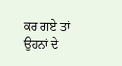ਕਰ ਗਏ ਤਾਂ ਉਹਨਾਂ ਦੇ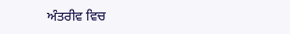ਅੰਤਰੀਵ ਵਿਚ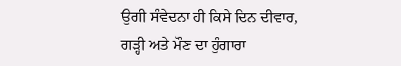ਉਗੀ ਸੰਵੇਦਨਾ ਹੀ ਕਿਸੇ ਦਿਨ ਦੀਵਾਰ, ਗੜ੍ਹੀ ਅਤੇ ਮੌਣ ਦਾ ਹੁੰਗਾਰਾ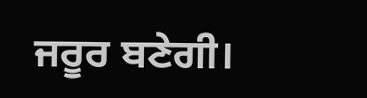ਜਰੂਰ ਬਣੇਗੀ।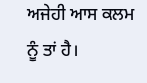ਅਜੇਹੀ ਆਸ ਕਲਮ ਨੂੰ ਤਾਂ ਹੈ।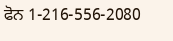ਫੋਨ 1-216-556-2080